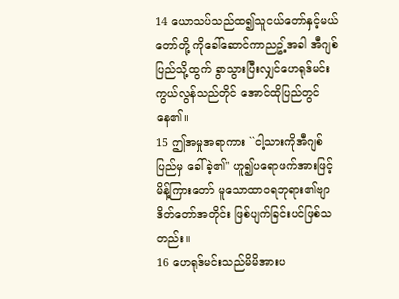14 ယောသပ်သည်ထ၍သူငယ်တော်နှင့်မယ်တော်တို့ ကိုခေါ်ဆောင်ကာညဥ့်အခါ အီဂျစ်ပြည်သို့ထွက် ခွာသွားပြီးလျှင်ဟေရုဒ်မင်းကွယ်လွန်သည်တိုင် အောင်ထိုပြည်တွင်နေ၏။
15 ဤအမှုအရာကား ``ငါ့သားကိုအီဂျစ်ပြည်မှ ခေါ်ခဲ့၏'' ဟူ၍ပရောဖက်အားဖြင့်မိန့်ကြားတော် မူသောထာဝရဘုရား၏ဗျာဒိတ်တော်အတိုင်း ဖြစ်ပျက်ခြင်းပင်ဖြစ်သတည်း။
16 ဟေရုဒ်မင်းသည်မိမိအားပ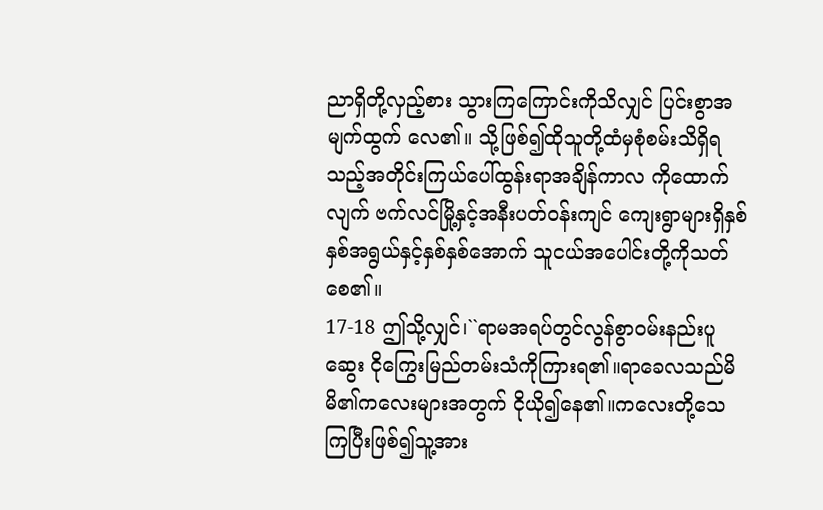ညာရှိတို့လှည့်စား သွားကြကြောင်းကိုသိလျှင် ပြင်းစွာအမျက်ထွက် လေ၏။ သို့ဖြစ်၍ထိုသူတို့ထံမှစုံစမ်းသိရှိရ သည့်အတိုင်းကြယ်ပေါ်ထွန်းရာအချိန်ကာလ ကိုထောက်လျက် ဗက်လင်မြို့နှင့်အနီးပတ်ဝန်းကျင် ကျေးရွာများရှိနှစ်နှစ်အရွယ်နှင့်နှစ်နှစ်အောက် သူငယ်အပေါင်းတို့ကိုသတ်စေ၏။
17-18 ဤသို့လျှင်၊``ရာမအရပ်တွင်လွန်စွာဝမ်းနည်းပူဆွေး ငိုကြွေးမြည်တမ်းသံကိုကြားရ၏။ရာခေလသည်မိမိ၏ကလေးများအတွက် ငိုယို၍နေ၏။ကလေးတို့သေကြပြီးဖြစ်၍သူ့အား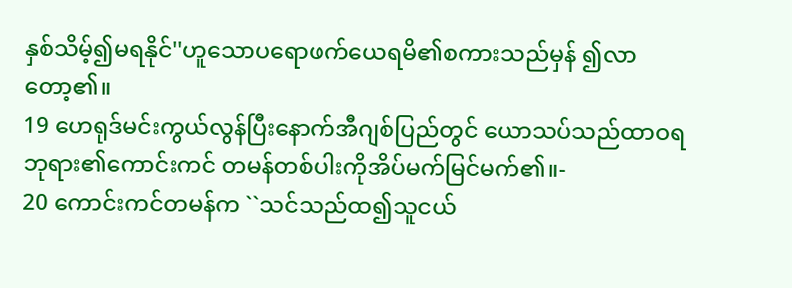နှစ်သိမ့်၍မရနိုင်''ဟူသောပရောဖက်ယေရမိ၏စကားသည်မှန် ၍လာတော့၏။
19 ဟေရုဒ်မင်းကွယ်လွန်ပြီးနောက်အီဂျစ်ပြည်တွင် ယောသပ်သည်ထာဝရဘုရား၏ကောင်းကင် တမန်တစ်ပါးကိုအိပ်မက်မြင်မက်၏။-
20 ကောင်းကင်တမန်က ``သင်သည်ထ၍သူငယ်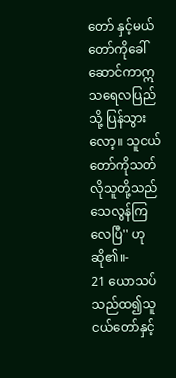တော် နှင့်မယ်တော်ကိုခေါ်ဆောင်ကာဣသရေလပြည်သို့ ပြန်သွားလော့။ သူငယ်တော်ကိုသတ်လိုသူတို့သည် သေလွန်ကြလေပြီ'' ဟုဆို၏။-
21 ယောသပ်သည်ထ၍သူငယ်တော်နှင့်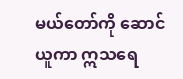မယ်တော်ကို ဆောင်ယူကာ ဣသရေ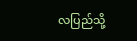လပြည်သို့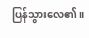ပြန်သွားလေ၏။